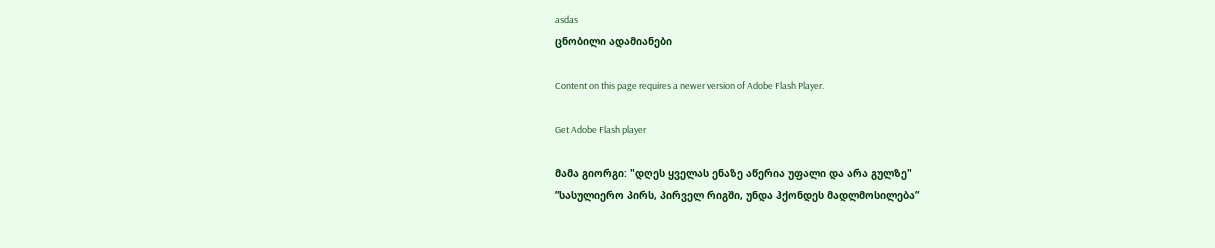asdas
ცნობილი ადამიანები

Content on this page requires a newer version of Adobe Flash Player.

Get Adobe Flash player

მამა გიორგი: "დღეს ყველას ენაზე აწერია უფალი და არა გულზე"
”სასულიერო პირს, პირველ რიგში, უნდა ჰქონდეს მადლმოსილება”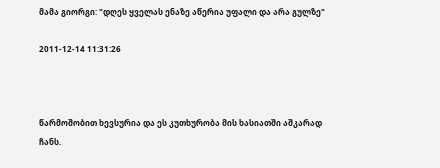მამა გიორგი: "დღეს ყველას ენაზე აწერია უფალი და არა გულზე"

2011-12-14 11:31:26



წარმოშობით ხევსურია და ეს კუთხურობა მის ხასიათში აშკარად ჩანს.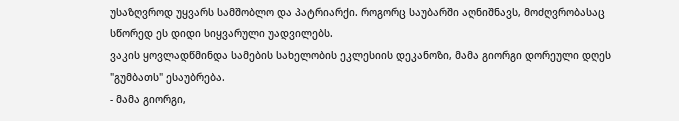უსაზღვროდ უყვარს სამშობლო და პატრიარქი. როგორც საუბარში აღნიშნავს, მოძღვრობასაც სწორედ ეს დიდი სიყვარული უადვილებს.
ვაკის ყოვლადწმინდა სამების სახელობის ეკლესიის დეკანოზი, მამა გიორგი დორეული დღეს "გუმბათს" ესაუბრება.
- მამა გიორგი,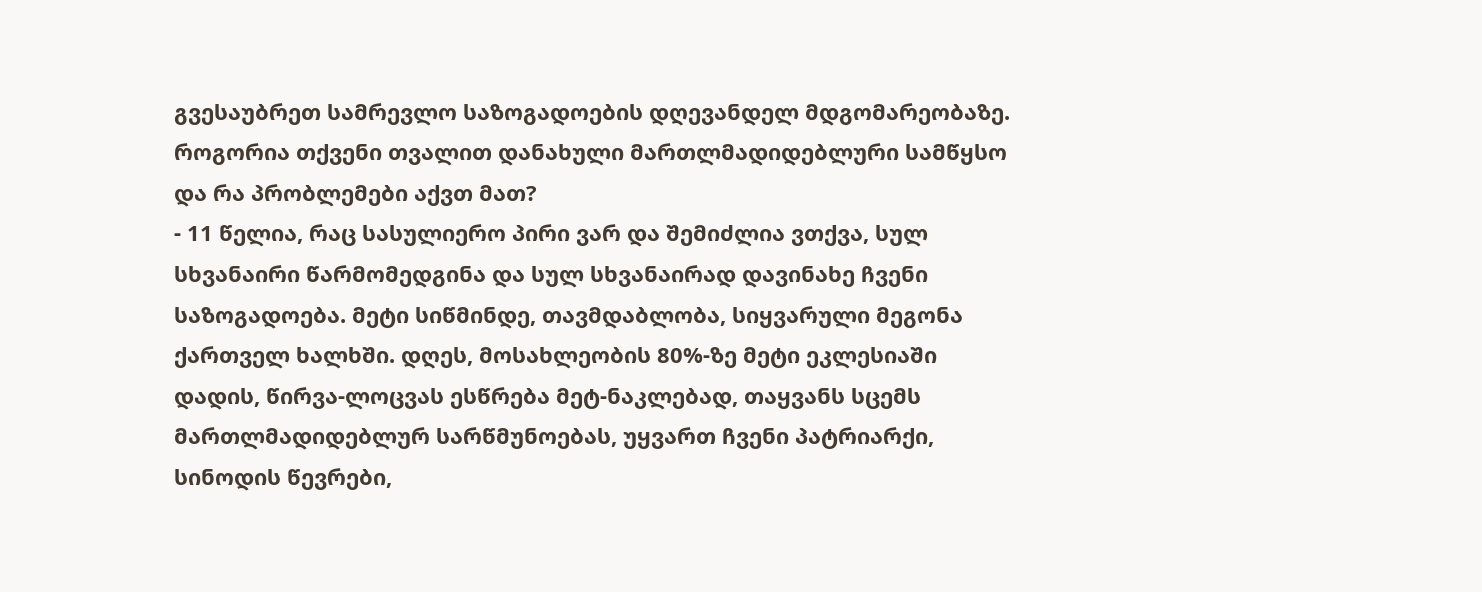გვესაუბრეთ სამრევლო საზოგადოების დღევანდელ მდგომარეობაზე. როგორია თქვენი თვალით დანახული მართლმადიდებლური სამწყსო და რა პრობლემები აქვთ მათ?
- 11 წელია, რაც სასულიერო პირი ვარ და შემიძლია ვთქვა, სულ სხვანაირი წარმომედგინა და სულ სხვანაირად დავინახე ჩვენი საზოგადოება. მეტი სიწმინდე, თავმდაბლობა, სიყვარული მეგონა ქართველ ხალხში. დღეს, მოსახლეობის 80%-ზე მეტი ეკლესიაში დადის, წირვა-ლოცვას ესწრება მეტ-ნაკლებად, თაყვანს სცემს მართლმადიდებლურ სარწმუნოებას, უყვართ ჩვენი პატრიარქი, სინოდის წევრები,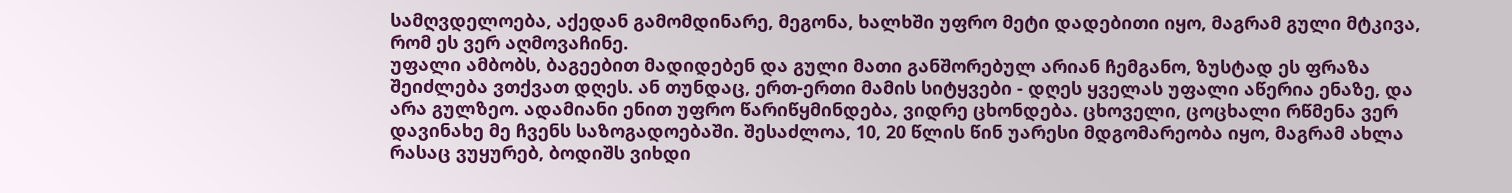სამღვდელოება, აქედან გამომდინარე, მეგონა, ხალხში უფრო მეტი დადებითი იყო, მაგრამ გული მტკივა, რომ ეს ვერ აღმოვაჩინე.
უფალი ამბობს, ბაგეებით მადიდებენ და გული მათი განშორებულ არიან ჩემგანო, ზუსტად ეს ფრაზა შეიძლება ვთქვათ დღეს. ან თუნდაც, ერთ-ერთი მამის სიტყვები - დღეს ყველას უფალი აწერია ენაზე, და არა გულზეო. ადამიანი ენით უფრო წარიწყმინდება, ვიდრე ცხონდება. ცხოველი, ცოცხალი რწმენა ვერ დავინახე მე ჩვენს საზოგადოებაში. შესაძლოა, 10, 20 წლის წინ უარესი მდგომარეობა იყო, მაგრამ ახლა რასაც ვუყურებ, ბოდიშს ვიხდი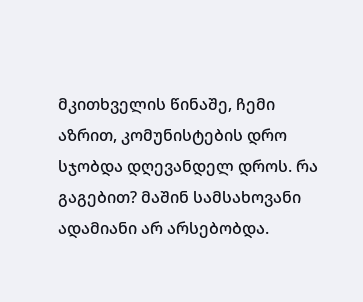მკითხველის წინაშე, ჩემი აზრით, კომუნისტების დრო სჯობდა დღევანდელ დროს. რა გაგებით? მაშინ სამსახოვანი ადამიანი არ არსებობდა.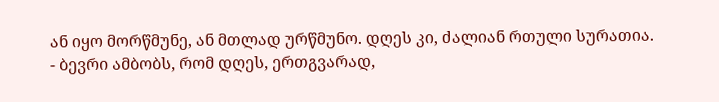ან იყო მორწმუნე, ან მთლად ურწმუნო. დღეს კი, ძალიან რთული სურათია.
- ბევრი ამბობს, რომ დღეს, ერთგვარად,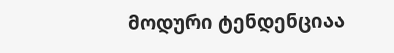მოდური ტენდენციაა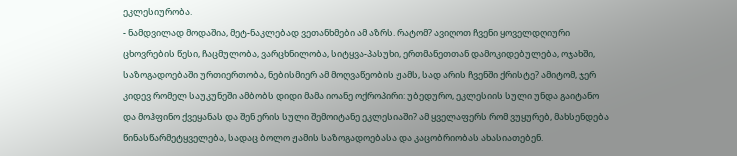ეკლესიურობა.
- ნამდვილად მოდაშია, მეტ-ნაკლებად ვეთანხმები ამ აზრს. რატომ? ავიღოთ ჩვენი ყოველდღიური ცხოვრების წესი, ჩაცმულობა, ვარცხნილობა, სიტყვა-პასუხი, ერთმანეთთან დამოკიდებულება, ოჯახში, საზოგადოებაში ურთიერთობა, ნებისმიერ ამ მოღვაწეობის ჟამს, სად არის ჩვენში ქრისტე? ამიტომ, ჯერ კიდევ რომელ საუკუნეში ამბობს დიდი მამა იოანე ოქროპირი: უბედურო, ეკლესიის სული უნდა გაიტანო და მოჰფინო ქვეყანას და შენ ერის სული შემოიტანე ეკლესიაში? ამ ყველაფერს რომ ვუყურებ, მახსენდება წინასწარმეტყველება, სადაც ბოლო ჟამის საზოგადოებასა და კაცობრიობას ახასიათებენ.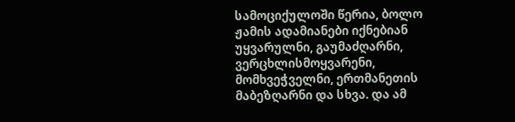სამოციქულოში წერია, ბოლო ჟამის ადამიანები იქნებიან უყვარულნი, გაუმაძღარნი, ვერცხლისმოყვარენი, მომხვეჭველნი, ერთმანეთის მაბეზღარნი და სხვა. და ამ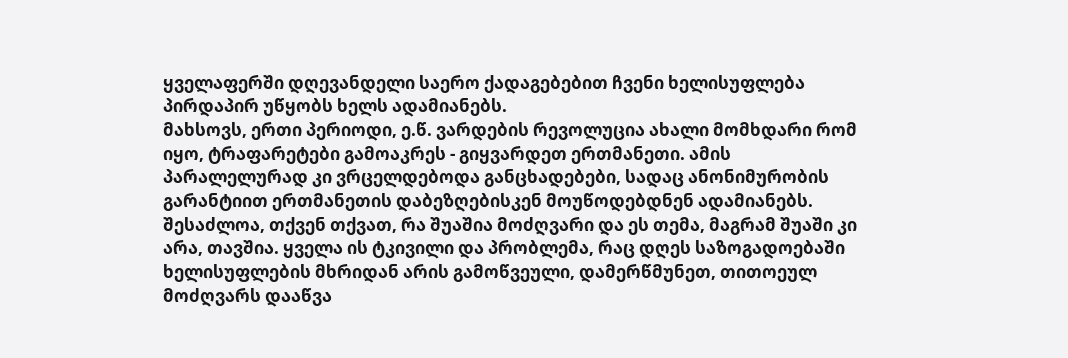ყველაფერში დღევანდელი საერო ქადაგებებით ჩვენი ხელისუფლება პირდაპირ უწყობს ხელს ადამიანებს.
მახსოვს, ერთი პერიოდი, ე.წ. ვარდების რევოლუცია ახალი მომხდარი რომ იყო, ტრაფარეტები გამოაკრეს - გიყვარდეთ ერთმანეთი. ამის პარალელურად კი ვრცელდებოდა განცხადებები, სადაც ანონიმურობის გარანტიით ერთმანეთის დაბეზღებისკენ მოუწოდებდნენ ადამიანებს. შესაძლოა, თქვენ თქვათ, რა შუაშია მოძღვარი და ეს თემა, მაგრამ შუაში კი არა, თავშია. ყველა ის ტკივილი და პრობლემა, რაც დღეს საზოგადოებაში ხელისუფლების მხრიდან არის გამოწვეული, დამერწმუნეთ, თითოეულ მოძღვარს დააწვა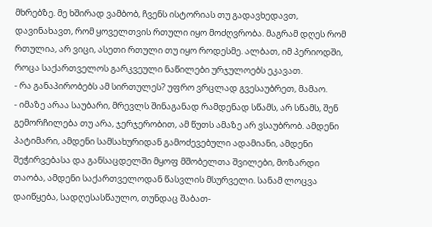მხრებზე. მე ხშირად ვამბობ, ჩვენს ისტორიას თუ გადავხედავთ, დავინახავთ, რომ ყოველთვის რთული იყო მოძღვრობა. მაგრამ დღეს რომ რთულია, არ ვიცი, ასეთი რთული თუ იყო როდესმე. ალბათ, იმ პერიოდში, როცა საქართველოს გარკვეული ნაწილები ურჯულოებს ეკავათ.
- რა განაპირობებს ამ სირთულეს? უფრო ვრცლად გვესაუბრეთ, მამაო.
- იმაზე არაა საუბარი, მრევლს შინაგანად რამდენად სწამს, არ სწამს, შენ გემორჩილება თუ არა, ჯერჯერობით, ამ წუთს ამაზე არ ვსაუბრობ. ამდენი პატიმარი, ამდენი სამსახურიდან გამოძევებული ადამიანი, ამდენი შეჭირვებასა და განსაცდელში მყოფ მშობელთა შვილები, მოზარდი თაობა, ამდენი საქართველოდან წასვლის მსურველი. სანამ ლოცვა დაიწყება, სადღესასწაულო, თუნდაც შაბათ-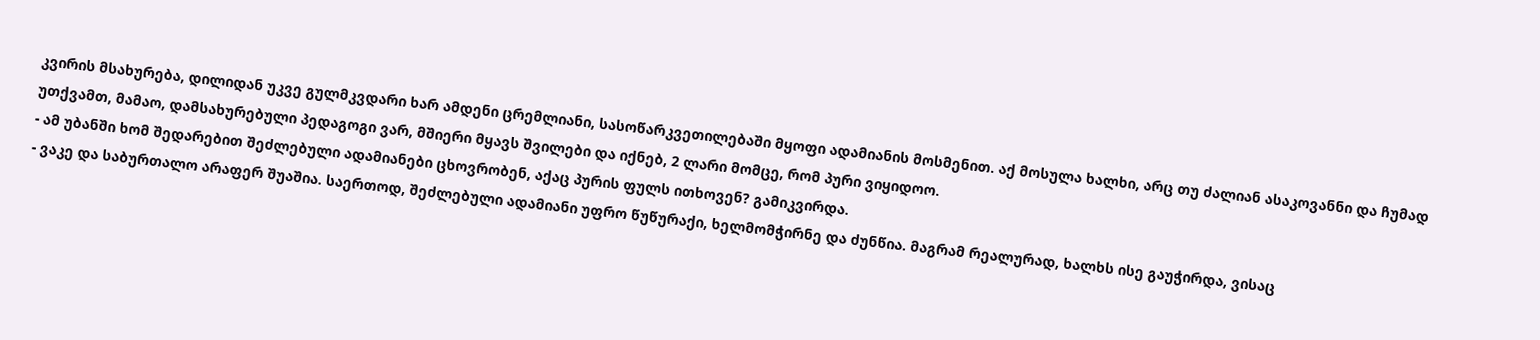კვირის მსახურება, დილიდან უკვე გულმკვდარი ხარ ამდენი ცრემლიანი, სასოწარკვეთილებაში მყოფი ადამიანის მოსმენით. აქ მოსულა ხალხი, არც თუ ძალიან ასაკოვანნი და ჩუმად უთქვამთ, მამაო, დამსახურებული პედაგოგი ვარ, მშიერი მყავს შვილები და იქნებ, 2 ლარი მომცე, რომ პური ვიყიდოო.
- ამ უბანში ხომ შედარებით შეძლებული ადამიანები ცხოვრობენ, აქაც პურის ფულს ითხოვენ? გამიკვირდა.
- ვაკე და საბურთალო არაფერ შუაშია. საერთოდ, შეძლებული ადამიანი უფრო წუწურაქი, ხელმომჭირნე და ძუნწია. მაგრამ რეალურად, ხალხს ისე გაუჭირდა, ვისაც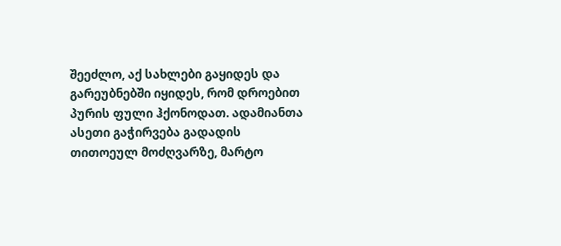შეეძლო, აქ სახლები გაყიდეს და გარეუბნებში იყიდეს, რომ დროებით პურის ფული ჰქონოდათ. ადამიანთა ასეთი გაჭირვება გადადის თითოეულ მოძღვარზე, მარტო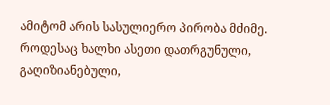ამიტომ არის სასულიერო პირობა მძიმე. როდესაც ხალხი ასეთი დათრგუნული, გაღიზიანებული,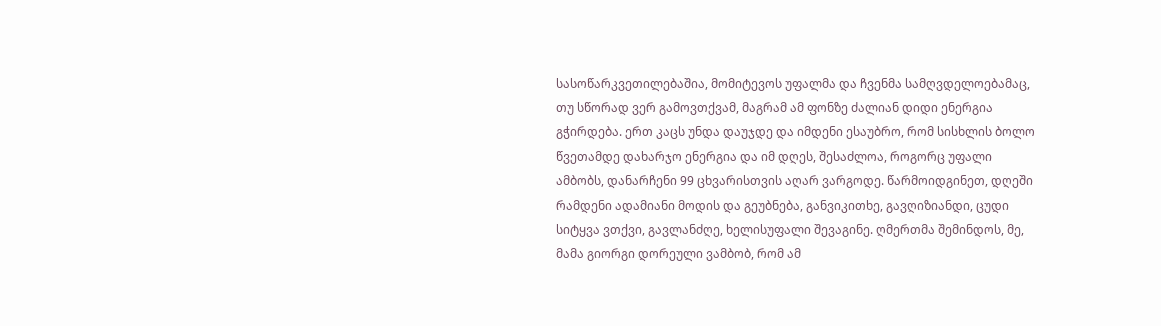სასოწარკვეთილებაშია, მომიტევოს უფალმა და ჩვენმა სამღვდელოებამაც, თუ სწორად ვერ გამოვთქვამ, მაგრამ ამ ფონზე ძალიან დიდი ენერგია გჭირდება. ერთ კაცს უნდა დაუჯდე და იმდენი ესაუბრო, რომ სისხლის ბოლო წვეთამდე დახარჯო ენერგია და იმ დღეს, შესაძლოა, როგორც უფალი ამბობს, დანარჩენი 99 ცხვარისთვის აღარ ვარგოდე. წარმოიდგინეთ, დღეში რამდენი ადამიანი მოდის და გეუბნება, განვიკითხე, გავღიზიანდი, ცუდი სიტყვა ვთქვი, გავლანძღე, ხელისუფალი შევაგინე. ღმერთმა შემინდოს, მე, მამა გიორგი დორეული ვამბობ, რომ ამ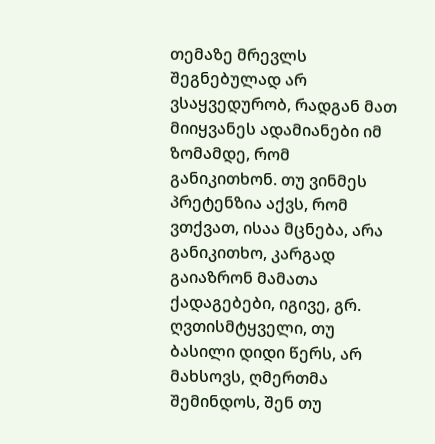თემაზე მრევლს შეგნებულად არ ვსაყვედურობ, რადგან მათ მიიყვანეს ადამიანები იმ ზომამდე, რომ განიკითხონ. თუ ვინმეს პრეტენზია აქვს, რომ ვთქვათ, ისაა მცნება, არა განიკითხო, კარგად გაიაზრონ მამათა ქადაგებები, იგივე, გრ. ღვთისმტყველი, თუ ბასილი დიდი წერს, არ მახსოვს, ღმერთმა შემინდოს, შენ თუ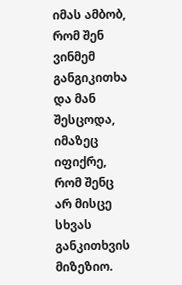იმას ამბობ, რომ შენ ვინმემ განგიკითხა და მან შესცოდა, იმაზეც იფიქრე, რომ შენც არ მისცე სხვას განკითხვის მიზეზიო.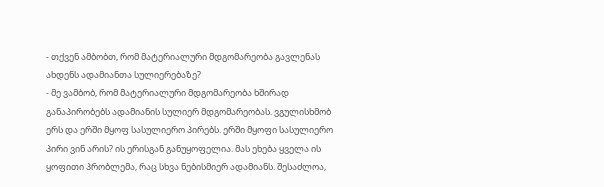- თქვენ ამბობთ, რომ მატერიალური მდგომარეობა გავლენას ახდენს ადამიანთა სულიერებაზე?
- მე ვამბობ, რომ მატერიალური მდგომარეობა ხშირად განაპირობებს ადამიანის სულიერ მდგომარეობას. ვგულისხმობ ერს და ერში მყოფ სასულიერო პირებს. ერში მყოფი სასულიერო პირი ვინ არის? ის ერისგან განუყოფელია. მას ეხება ყველა ის ყოფითი პრობლემა, რაც სხვა ნებისმიერ ადამიანს. შესაძლოა,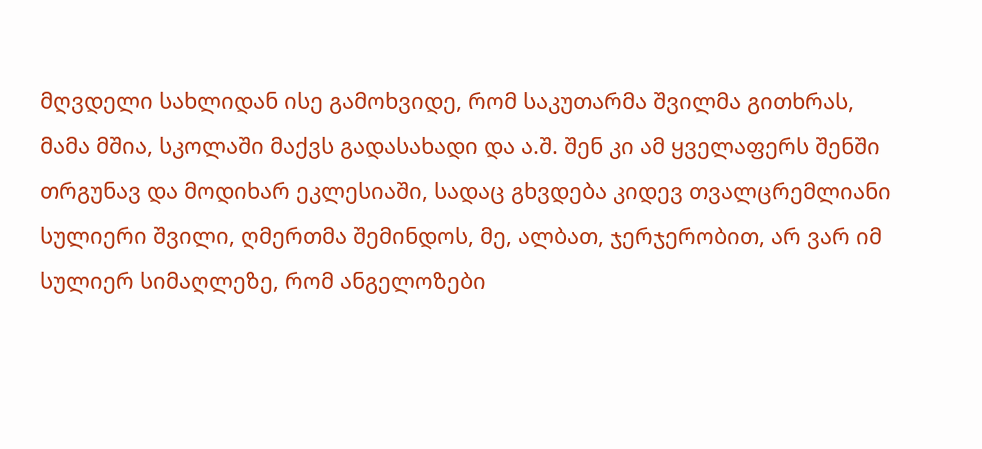მღვდელი სახლიდან ისე გამოხვიდე, რომ საკუთარმა შვილმა გითხრას, მამა მშია, სკოლაში მაქვს გადასახადი და ა.შ. შენ კი ამ ყველაფერს შენში თრგუნავ და მოდიხარ ეკლესიაში, სადაც გხვდება კიდევ თვალცრემლიანი სულიერი შვილი, ღმერთმა შემინდოს, მე, ალბათ, ჯერჯერობით, არ ვარ იმ სულიერ სიმაღლეზე, რომ ანგელოზები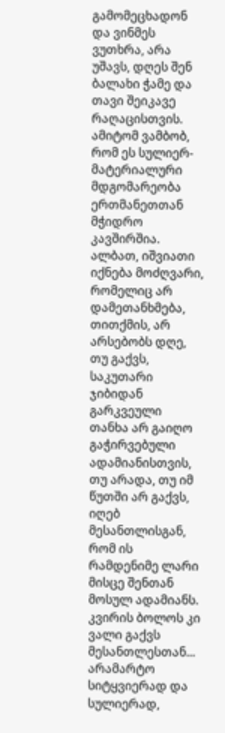გამომეცხადონ და ვინმეს ვუთხრა, არა უშავს, დღეს შენ ბალახი ჭამე და თავი შეიკავე რაღაცისთვის. ამიტომ ვამბობ, რომ ეს სულიერ-მატერიალური მდგომარეობა ერთმანეთთან მჭიდრო კავშირშია.
ალბათ, იშვიათი იქნება მოძღვარი, რომელიც არ დამეთანხმება, თითქმის, არ არსებობს დღე, თუ გაქვს, საკუთარი ჯიბიდან გარკვეული თანხა არ გაიღო გაჭირვებული ადამიანისთვის, თუ არადა, თუ იმ წუთში არ გაქვს, იღებ მესანთლისგან, რომ ის რამდენიმე ლარი მისცე შენთან მოსულ ადამიანს. კვირის ბოლოს კი ვალი გაქვს მესანთლესთან...
არამარტო სიტყვიერად და სულიერად,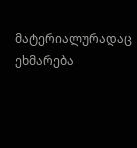მატერიალურადაც ეხმარება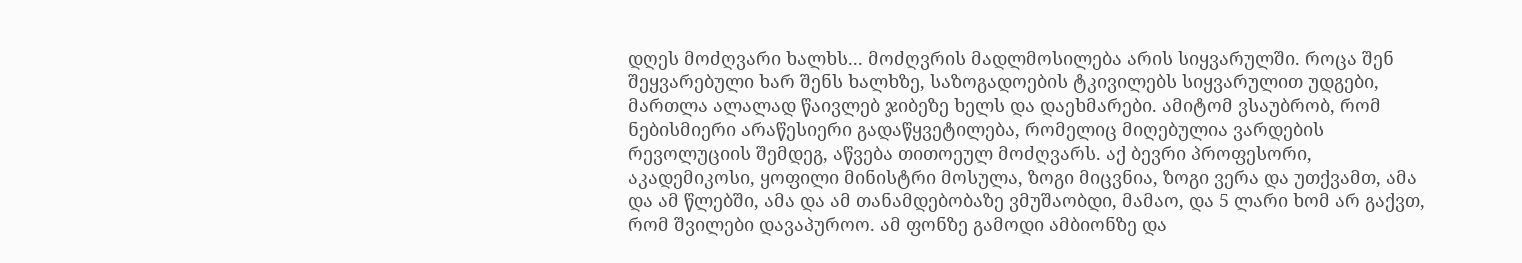დღეს მოძღვარი ხალხს... მოძღვრის მადლმოსილება არის სიყვარულში. როცა შენ შეყვარებული ხარ შენს ხალხზე, საზოგადოების ტკივილებს სიყვარულით უდგები, მართლა ალალად წაივლებ ჯიბეზე ხელს და დაეხმარები. ამიტომ ვსაუბრობ, რომ ნებისმიერი არაწესიერი გადაწყვეტილება, რომელიც მიღებულია ვარდების რევოლუციის შემდეგ, აწვება თითოეულ მოძღვარს. აქ ბევრი პროფესორი, აკადემიკოსი, ყოფილი მინისტრი მოსულა, ზოგი მიცვნია, ზოგი ვერა და უთქვამთ, ამა და ამ წლებში, ამა და ამ თანამდებობაზე ვმუშაობდი, მამაო, და 5 ლარი ხომ არ გაქვთ, რომ შვილები დავაპუროო. ამ ფონზე გამოდი ამბიონზე და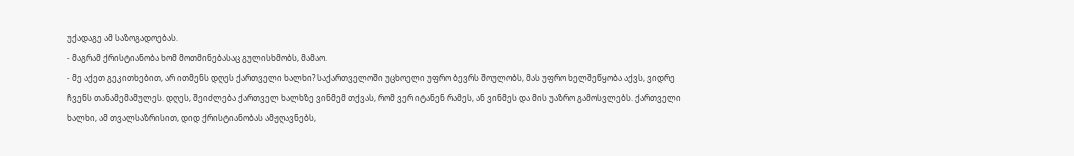უქადაგე ამ საზოგადოებას.
- მაგრამ ქრისტიანობა ხომ მოთმინებასაც გულისხმობს, მამაო.
- მე აქეთ გეკითხებით, არ ითმენს დღეს ქართველი ხალხი? საქართველოში უცხოელი უფრო ბევრს შოულობს, მას უფრო ხელშეწყობა აქვს, ვიდრე ჩვენს თანამემამულეს. დღეს, შეიძლება ქართველ ხალხზე ვინმემ თქვას, რომ ვერ იტანენ რამეს, ან ვინმეს და მის უაზრო გამოსვლებს. ქართველი ხალხი, ამ თვალსაზრისით, დიდ ქრისტიანობას ამჟღავნებს,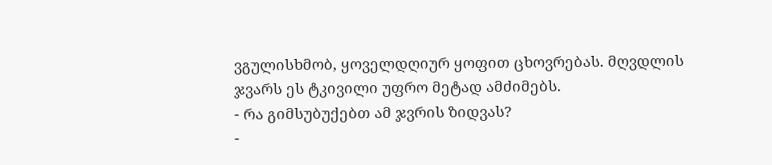ვგულისხმობ, ყოველდღიურ ყოფით ცხოვრებას. მღვდლის ჯვარს ეს ტკივილი უფრო მეტად ამძიმებს.
- რა გიმსუბუქებთ ამ ჯვრის ზიდვას?
-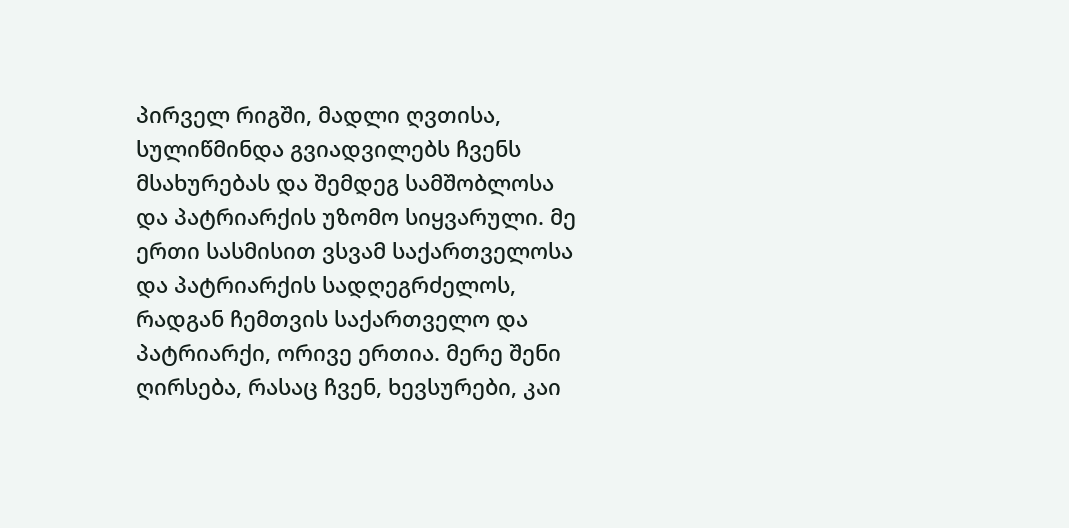პირველ რიგში, მადლი ღვთისა, სულიწმინდა გვიადვილებს ჩვენს მსახურებას და შემდეგ სამშობლოსა და პატრიარქის უზომო სიყვარული. მე ერთი სასმისით ვსვამ საქართველოსა და პატრიარქის სადღეგრძელოს, რადგან ჩემთვის საქართველო და პატრიარქი, ორივე ერთია. მერე შენი ღირსება, რასაც ჩვენ, ხევსურები, კაი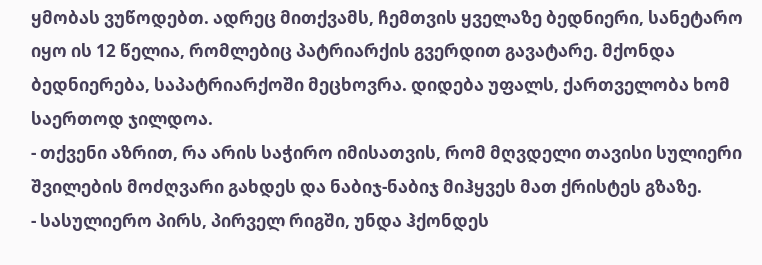ყმობას ვუწოდებთ. ადრეც მითქვამს, ჩემთვის ყველაზე ბედნიერი, სანეტარო იყო ის 12 წელია, რომლებიც პატრიარქის გვერდით გავატარე. მქონდა ბედნიერება, საპატრიარქოში მეცხოვრა. დიდება უფალს, ქართველობა ხომ საერთოდ ჯილდოა.
- თქვენი აზრით, რა არის საჭირო იმისათვის, რომ მღვდელი თავისი სულიერი შვილების მოძღვარი გახდეს და ნაბიჯ-ნაბიჯ მიჰყვეს მათ ქრისტეს გზაზე.
- სასულიერო პირს, პირველ რიგში, უნდა ჰქონდეს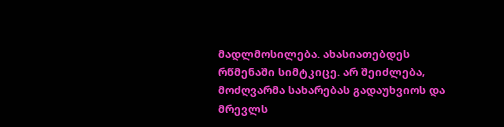მადლმოსილება. ახასიათებდეს რწმენაში სიმტკიცე. არ შეიძლება, მოძღვარმა სახარებას გადაუხვიოს და მრევლს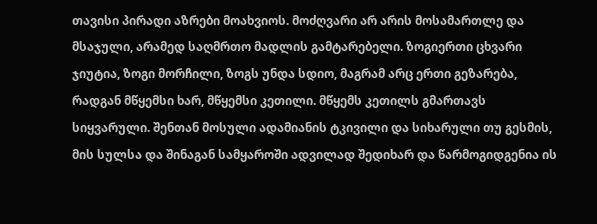თავისი პირადი აზრები მოახვიოს. მოძღვარი არ არის მოსამართლე და მსაჯული, არამედ საღმრთო მადლის გამტარებელი. ზოგიერთი ცხვარი ჯიუტია, ზოგი მორჩილი, ზოგს უნდა სდიო, მაგრამ არც ერთი გეზარება, რადგან მწყემსი ხარ, მწყემსი კეთილი. მწყემს კეთილს გმართავს სიყვარული. შენთან მოსული ადამიანის ტკივილი და სიხარული თუ გესმის, მის სულსა და შინაგან სამყაროში ადვილად შედიხარ და წარმოგიდგენია ის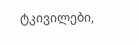ტკივილები,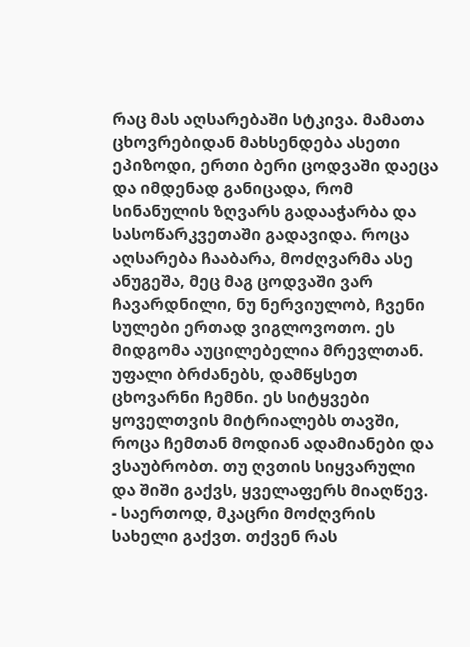რაც მას აღსარებაში სტკივა. მამათა ცხოვრებიდან მახსენდება ასეთი ეპიზოდი, ერთი ბერი ცოდვაში დაეცა და იმდენად განიცადა, რომ სინანულის ზღვარს გადააჭარბა და სასოწარკვეთაში გადავიდა. როცა აღსარება ჩააბარა, მოძღვარმა ასე ანუგეშა, მეც მაგ ცოდვაში ვარ ჩავარდნილი, ნუ ნერვიულობ, ჩვენი სულები ერთად ვიგლოვოთო. ეს მიდგომა აუცილებელია მრევლთან. უფალი ბრძანებს, დამწყსეთ ცხოვარნი ჩემნი. ეს სიტყვები ყოველთვის მიტრიალებს თავში, როცა ჩემთან მოდიან ადამიანები და ვსაუბრობთ. თუ ღვთის სიყვარული და შიში გაქვს, ყველაფერს მიაღწევ.
- საერთოდ, მკაცრი მოძღვრის სახელი გაქვთ. თქვენ რას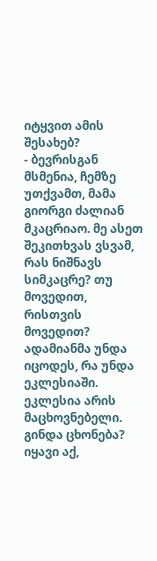იტყვით ამის შესახებ?
- ბევრისგან მსმენია, ჩემზე უთქვამთ, მამა გიორგი ძალიან მკაცრიაო. მე ასეთ შეკითხვას ვსვამ, რას ნიშნავს სიმკაცრე? თუ მოვედით, რისთვის მოვედით? ადამიანმა უნდა იცოდეს, რა უნდა ეკლესიაში. ეკლესია არის მაცხოვნებელი. გინდა ცხონება? იყავი აქ,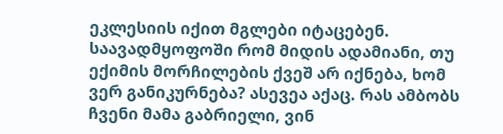ეკლესიის იქით მგლები იტაცებენ. საავადმყოფოში რომ მიდის ადამიანი, თუ ექიმის მორჩილების ქვეშ არ იქნება, ხომ ვერ განიკურნება? ასევეა აქაც. რას ამბობს ჩვენი მამა გაბრიელი, ვინ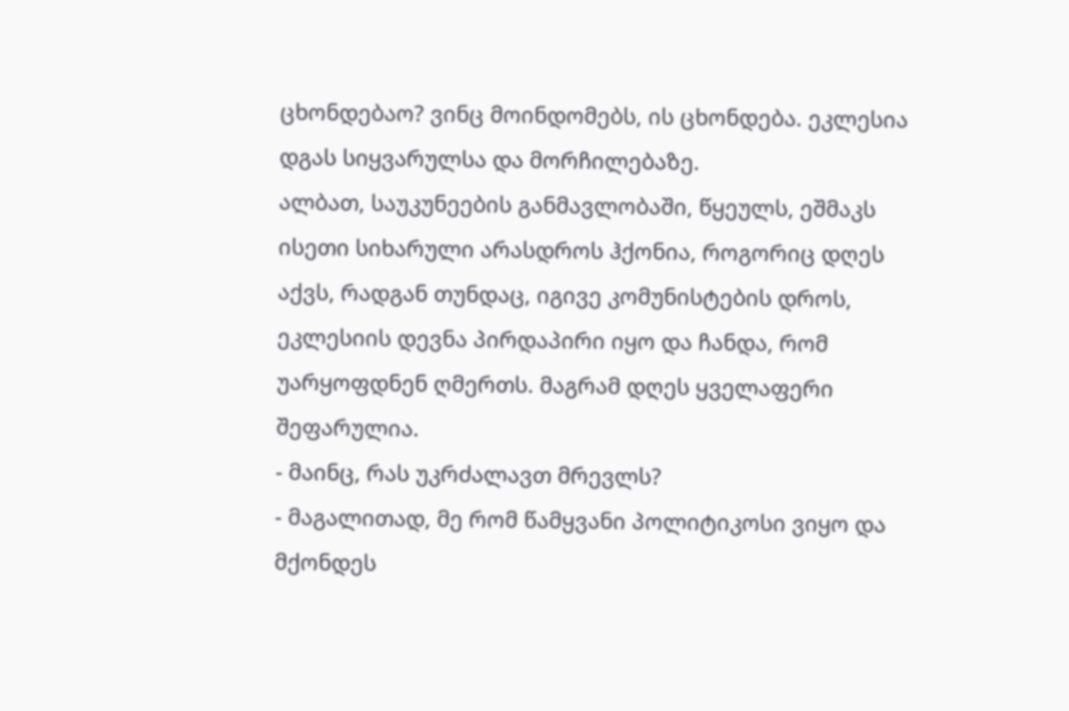ცხონდებაო? ვინც მოინდომებს, ის ცხონდება. ეკლესია დგას სიყვარულსა და მორჩილებაზე.
ალბათ, საუკუნეების განმავლობაში, წყეულს, ეშმაკს ისეთი სიხარული არასდროს ჰქონია, როგორიც დღეს აქვს, რადგან თუნდაც, იგივე კომუნისტების დროს, ეკლესიის დევნა პირდაპირი იყო და ჩანდა, რომ უარყოფდნენ ღმერთს. მაგრამ დღეს ყველაფერი შეფარულია.
- მაინც, რას უკრძალავთ მრევლს?
- მაგალითად, მე რომ წამყვანი პოლიტიკოსი ვიყო და მქონდეს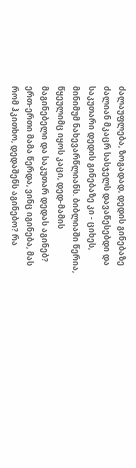ძალაუფლება, ზოგადად, დედის გინებაზე ძალიან მკაცრ სასჯელს დავაწესებდი და საკუთარი დედის გინებაზე კი - ციხეს, მინიმუმ ნახევარწლიანს. ბიბლიაში წერია, წყეულიმც იყოს კაცი, დედ-მამის მაგინებელი და საკუთარ დედას აგინებ? ერთ-ერთი მამა წერდა, ვინც იგინება, მას რომ ჰკითხო, დედაშენს აგინებო? რა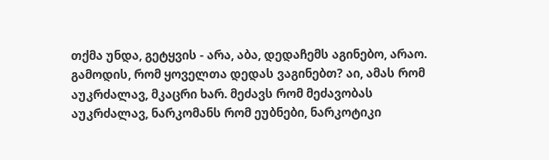თქმა უნდა, გეტყვის - არა, აბა, დედაჩემს აგინებო, არაო. გამოდის, რომ ყოველთა დედას ვაგინებთ? აი, ამას რომ აუკრძალავ, მკაცრი ხარ. მეძავს რომ მეძავობას აუკრძალავ, ნარკომანს რომ ეუბნები, ნარკოტიკი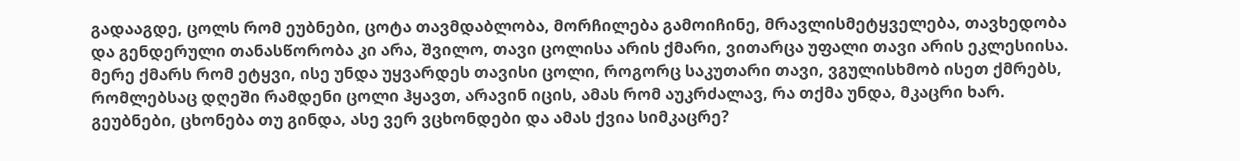გადააგდე, ცოლს რომ ეუბნები, ცოტა თავმდაბლობა, მორჩილება გამოიჩინე, მრავლისმეტყველება, თავხედობა და გენდერული თანასწორობა კი არა, შვილო, თავი ცოლისა არის ქმარი, ვითარცა უფალი თავი არის ეკლესიისა. მერე ქმარს რომ ეტყვი, ისე უნდა უყვარდეს თავისი ცოლი, როგორც საკუთარი თავი, ვგულისხმობ ისეთ ქმრებს, რომლებსაც დღეში რამდენი ცოლი ჰყავთ, არავინ იცის, ამას რომ აუკრძალავ, რა თქმა უნდა, მკაცრი ხარ. გეუბნები, ცხონება თუ გინდა, ასე ვერ ვცხონდები და ამას ქვია სიმკაცრე?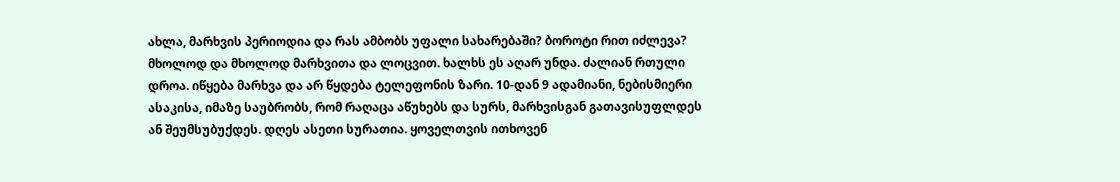ახლა, მარხვის პერიოდია და რას ამბობს უფალი სახარებაში? ბოროტი რით იძლევა? მხოლოდ და მხოლოდ მარხვითა და ლოცვით. ხალხს ეს აღარ უნდა. ძალიან რთული დროა. იწყება მარხვა და არ წყდება ტელეფონის ზარი. 10-დან 9 ადამიანი, ნებისმიერი ასაკისა, იმაზე საუბრობს, რომ რაღაცა აწუხებს და სურს, მარხვისგან გათავისუფლდეს ან შეუმსუბუქდეს. დღეს ასეთი სურათია. ყოველთვის ითხოვენ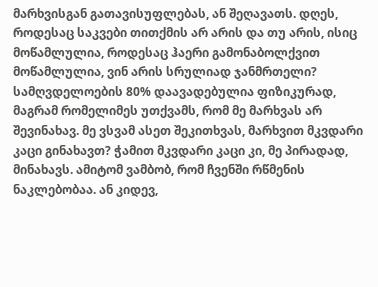მარხვისგან გათავისუფლებას, ან შეღავათს. დღეს, როდესაც საკვები თითქმის არ არის და თუ არის, ისიც მოწამლულია, როდესაც ჰაერი გამონაბოლქვით მოწამლულია, ვინ არის სრულიად ჯანმრთელი? სამღვდელოების 80% დაავადებულია ფიზიკურად, მაგრამ რომელიმეს უთქვამს, რომ მე მარხვას არ შევინახავ. მე ვსვამ ასეთ შეკითხვას, მარხვით მკვდარი კაცი გინახავთ? ჭამით მკვდარი კაცი კი, მე პირადად, მინახავს. ამიტომ ვამბობ, რომ ჩვენში რწმენის ნაკლებობაა. ან კიდევ,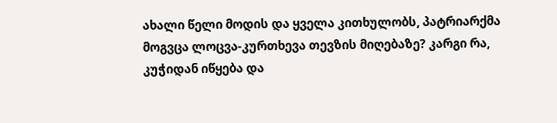ახალი წელი მოდის და ყველა კითხულობს, პატრიარქმა მოგვცა ლოცვა-კურთხევა თევზის მიღებაზე? კარგი რა, კუჭიდან იწყება და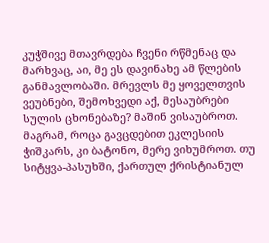კუჭშივე მთავრდება ჩვენი რწმენაც და მარხვაც, აი, მე ეს დავინახე ამ წლების განმავლობაში. მრევლს მე ყოველთვის ვეუბნები, შემოხვედი აქ, მესაუბრები სულის ცხონებაზე? მაშინ ვისაუბროთ. მაგრამ, როცა გავცდებით ეკლესიის ჭიშკარს, კი ბატონო, მერე ვიხუმროთ. თუ სიტყვა-პასუხში, ქართულ ქრისტიანულ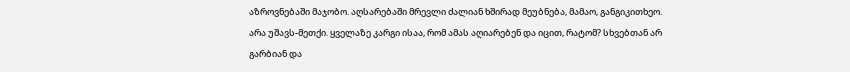აზროვნებაში მაჯობო. აღსარებაში მრევლი ძალიან ხშირად მეუბნება, მამაო, განგიკითხეო. არა უშავს-მეთქი. ყველაზე კარგი ისაა, რომ ამას აღიარებენ და იცით, რატომ? სხვებთან არ გარბიან და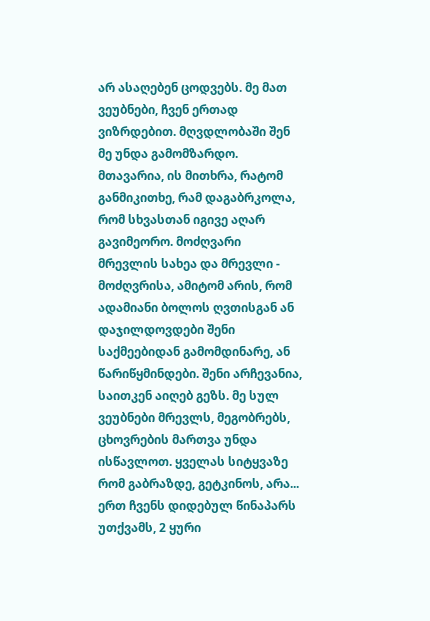არ ასაღებენ ცოდვებს. მე მათ ვეუბნები, ჩვენ ერთად ვიზრდებით. მღვდლობაში შენ მე უნდა გამომზარდო. მთავარია, ის მითხრა, რატომ განმიკითხე, რამ დაგაბრკოლა, რომ სხვასთან იგივე აღარ გავიმეორო. მოძღვარი მრევლის სახეა და მრევლი - მოძღვრისა, ამიტომ არის, რომ ადამიანი ბოლოს ღვთისგან ან დაჯილდოვდები შენი საქმეებიდან გამომდინარე, ან წარიწყმინდები. შენი არჩევანია, საითკენ აიღებ გეზს. მე სულ ვეუბნები მრევლს, მეგობრებს, ცხოვრების მართვა უნდა ისწავლოთ. ყველას სიტყვაზე რომ გაბრაზდე, გეტკინოს, არა... ერთ ჩვენს დიდებულ წინაპარს უთქვამს, 2 ყური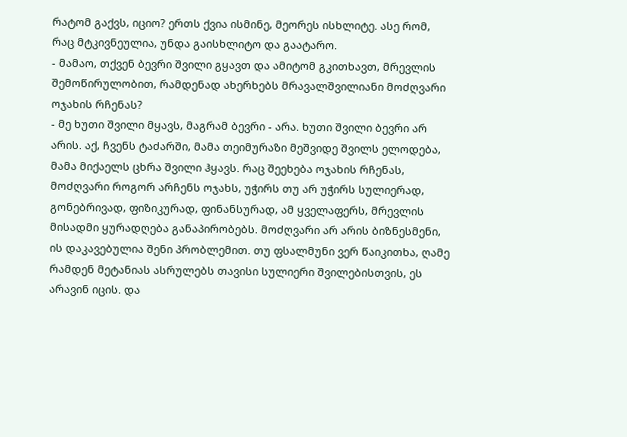რატომ გაქვს, იციო? ერთს ქვია ისმინე, მეორეს ისხლიტე. ასე რომ, რაც მტკივნეულია, უნდა გაისხლიტო და გაატარო.
- მამაო, თქვენ ბევრი შვილი გყავთ და ამიტომ გკითხავთ, მრევლის შემოწირულობით, რამდენად ახერხებს მრავალშვილიანი მოძღვარი ოჯახის რჩენას?
- მე ხუთი შვილი მყავს, მაგრამ ბევრი - არა. ხუთი შვილი ბევრი არ არის. აქ, ჩვენს ტაძარში, მამა თეიმურაზი მეშვიდე შვილს ელოდება, მამა მიქაელს ცხრა შვილი ჰყავს. რაც შეეხება ოჯახის რჩენას, მოძღვარი როგორ არჩენს ოჯახს, უჭირს თუ არ უჭირს სულიერად, გონებრივად, ფიზიკურად, ფინანსურად, ამ ყველაფერს, მრევლის მისადმი ყურადღება განაპირობებს. მოძღვარი არ არის ბიზნესმენი, ის დაკავებულია შენი პრობლემით. თუ ფსალმუნი ვერ წაიკითხა, ღამე რამდენ მეტანიას ასრულებს თავისი სულიერი შვილებისთვის, ეს არავინ იცის. და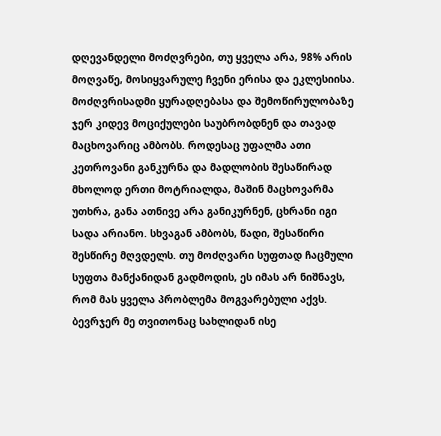დღევანდელი მოძღვრები, თუ ყველა არა, 98% არის მოღვაწე, მოსიყვარულე ჩვენი ერისა და ეკლესიისა. მოძღვრისადმი ყურადღებასა და შემოწირულობაზე ჯერ კიდევ მოციქულები საუბრობდნენ და თავად მაცხოვარიც ამბობს. როდესაც უფალმა ათი კეთროვანი განკურნა და მადლობის შესაწირად მხოლოდ ერთი მოტრიალდა, მაშინ მაცხოვარმა უთხრა, განა ათნივე არა განიკურნენ, ცხრანი იგი სადა არიანო. სხვაგან ამბობს, წადი, შესაწირი შესწირე მღვდელს. თუ მოძღვარი სუფთად ჩაცმული სუფთა მანქანიდან გადმოდის, ეს იმას არ ნიშნავს, რომ მას ყველა პრობლემა მოგვარებული აქვს. ბევრჯერ მე თვითონაც სახლიდან ისე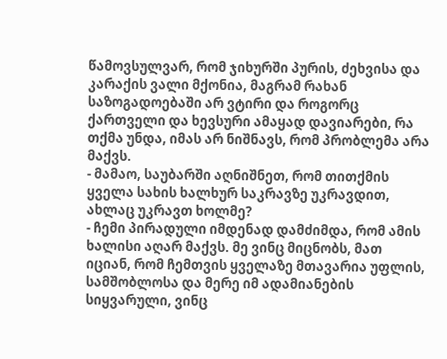წამოვსულვარ, რომ ჯიხურში პურის, ძეხვისა და კარაქის ვალი მქონია, მაგრამ რახან საზოგადოებაში არ ვტირი და როგორც ქართველი და ხევსური ამაყად დავიარები, რა თქმა უნდა, იმას არ ნიშნავს, რომ პრობლემა არა მაქვს.
- მამაო, საუბარში აღნიშნეთ, რომ თითქმის ყველა სახის ხალხურ საკრავზე უკრავდით, ახლაც უკრავთ ხოლმე?
- ჩემი პირადული იმდენად დამძიმდა, რომ ამის ხალისი აღარ მაქვს. მე ვინც მიცნობს, მათ იციან, რომ ჩემთვის ყველაზე მთავარია უფლის, სამშობლოსა და მერე იმ ადამიანების სიყვარული, ვინც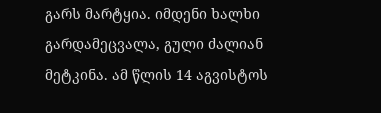გარს მარტყია. იმდენი ხალხი გარდამეცვალა, გული ძალიან მეტკინა. ამ წლის 14 აგვისტოს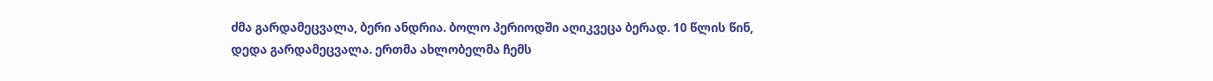ძმა გარდამეცვალა, ბერი ანდრია. ბოლო პერიოდში აღიკვეცა ბერად. 10 წლის წინ, დედა გარდამეცვალა. ერთმა ახლობელმა ჩემს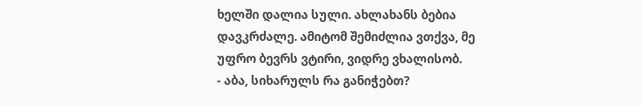ხელში დალია სული. ახლახანს ბებია დავკრძალე. ამიტომ შემიძლია ვთქვა, მე უფრო ბევრს ვტირი, ვიდრე ვხალისობ.
- აბა, სიხარულს რა განიჭებთ?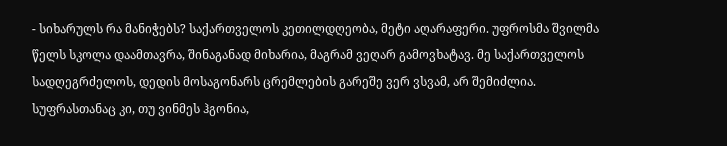- სიხარულს რა მანიჭებს? საქართველოს კეთილდღეობა, მეტი აღარაფერი. უფროსმა შვილმა წელს სკოლა დაამთავრა, შინაგანად მიხარია, მაგრამ ვეღარ გამოვხატავ. მე საქართველოს სადღეგრძელოს, დედის მოსაგონარს ცრემლების გარეშე ვერ ვსვამ, არ შემიძლია. სუფრასთანაც კი, თუ ვინმეს ჰგონია,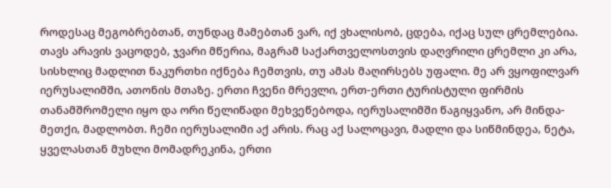როდესაც მეგობრებთან, თუნდაც მამებთან ვარ, იქ ვხალისობ, ცდება, იქაც სულ ცრემლებია. თავს არავის ვაცოდებ, ჯვარი მწერია, მაგრამ საქართველოსთვის დაღვრილი ცრემლი კი არა, სისხლიც მადლით ნაკურთხი იქნება ჩემთვის, თუ ამას მაღირსებს უფალი. მე არ ვყოფილვარ იერუსალიმში, ათონის მთაზე. ერთი ჩვენი მრევლი, ერთ-ერთი ტურისტული ფირმის თანამშრომელი იყო და ორი წელიწადი მეხვეწებოდა, იერუსალიმში წაგიყვანო, არ მინდა-მეთქი, მადლობთ. ჩემი იერუსალიმი აქ არის. რაც აქ სალოცავი, მადლი და სიწმინდეა, ნეტა, ყველასთან მუხლი მომადრეკინა, ერთი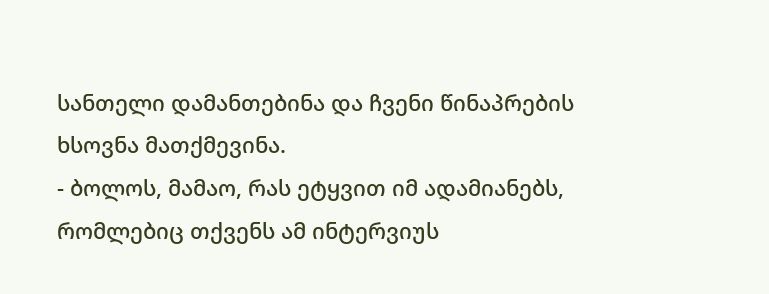სანთელი დამანთებინა და ჩვენი წინაპრების ხსოვნა მათქმევინა.
- ბოლოს, მამაო, რას ეტყვით იმ ადამიანებს, რომლებიც თქვენს ამ ინტერვიუს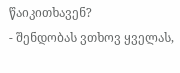წაიკითხავენ?
- შენდობას ვთხოვ ყველას,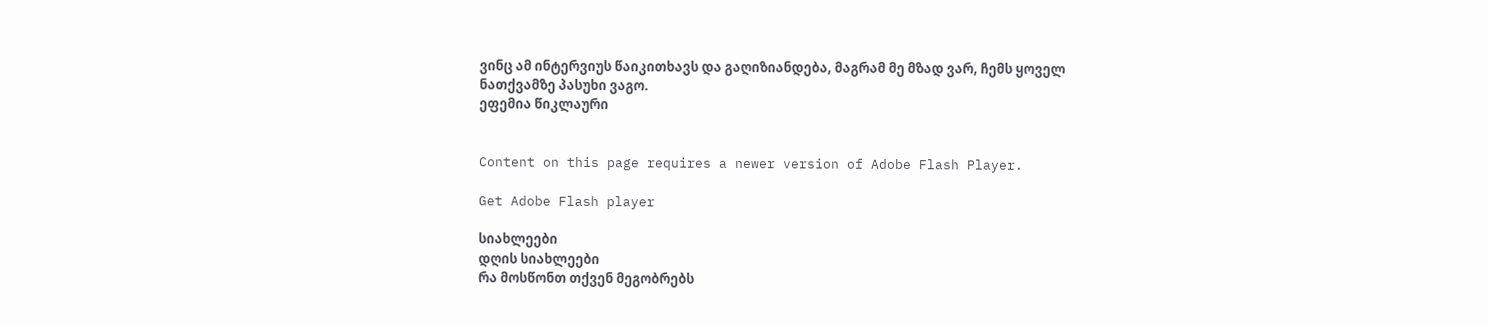ვინც ამ ინტერვიუს წაიკითხავს და გაღიზიანდება, მაგრამ მე მზად ვარ, ჩემს ყოველ ნათქვამზე პასუხი ვაგო.
ეფემია წიკლაური


Content on this page requires a newer version of Adobe Flash Player.

Get Adobe Flash player

სიახლეები
დღის სიახლეები
რა მოსწონთ თქვენ მეგობრებს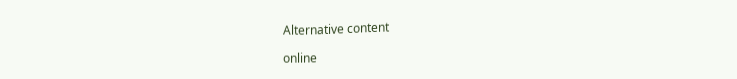Alternative content

online